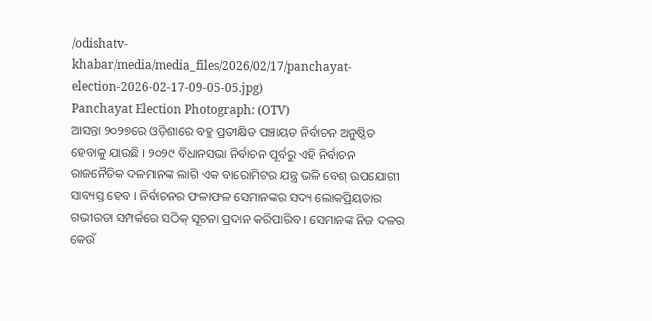/odishatv-khabar/media/media_files/2026/02/17/panchayat-election-2026-02-17-09-05-05.jpg)
Panchayat Election Photograph: (OTV)
ଆସନ୍ତା ୨୦୨୭ରେ ଓଡ଼ିଶାରେ ବହୁ ପ୍ରତୀକ୍ଷିତ ପଞ୍ଚାୟତ ନିର୍ବାଚନ ଅନୁଷ୍ଠିତ ହେବାକୁ ଯାଉଛି । ୨୦୨୯ ବିଧାନସଭା ନିର୍ବାଚନ ପୂର୍ବରୁ ଏହି ନିର୍ବାଚନ ରାଜନୈତିକ ଦଳମାନଙ୍କ ଲାଗି ଏକ ବାରୋମିଟର ଯନ୍ତ୍ର ଭଳି ବେଶ୍ ଉପଯୋଗୀ ସାବ୍ୟସ୍ତ ହେବ । ନିର୍ବାଚନର ଫଳାଫଳ ସେମାନଙ୍କର ସଦ୍ୟ ଲୋକପ୍ରିୟତାର ଗଭୀରତା ସମ୍ପର୍କରେ ସଠିକ୍ ସୂଚନା ପ୍ରଦାନ କରିପାରିବ । ସେମାନଙ୍କ ନିଜ ଦଳର କେଉଁ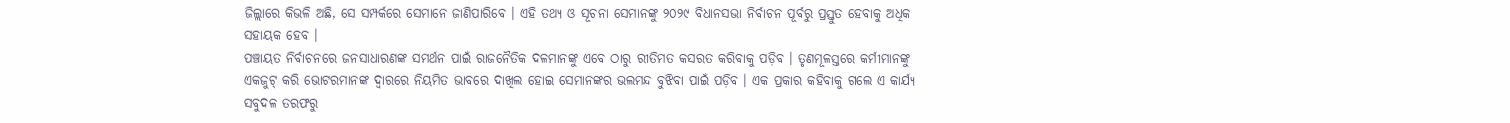ଜିଲ୍ଲାରେ କିଭଳି ଅଛି, ସେ ସମ୍ପର୍କରେ ସେମାନେ ଜାଣିପାରିବେ । ଏହି ତଥ୍ୟ ଓ ସୂଚନା ସେମାନଙ୍କୁ ୨୦୨୯ ବିଧାନସଭା ନିର୍ବାଚନ ପୂର୍ବରୁ ପ୍ରସ୍ତୁତ ହେବାକୁ ଅଧିକ ସହାୟକ ହେବ ।
ପଞ୍ଚାୟତ ନିର୍ବାଚନରେ ଜନସାଧାରଣଙ୍କ ସମର୍ଥନ ପାଇଁ ରାଜନୈତିକ ଦଳମାନଙ୍କୁ ଏବେ ଠାରୁ ରୀତିମତ କସରତ କରିବାକୁ ପଡ଼ିବ । ତୃଣମୂଳସ୍ତରେ କର୍ମୀମାନଙ୍କୁ ଏକଜୁଟ୍ କରି ଭୋଟରମାନଙ୍କ ଦ୍ୱାରରେ ନିୟମିତ ଭାବରେ ଦାଖିଲ ହୋଇ ସେମାନଙ୍କର ଭଲମନ୍ଦ ବୁଝିବା ପାଇଁ ପଡ଼ିବ । ଏକ ପ୍ରକାର କହିବାକୁ ଗଲେ ଏ କାର୍ଯ୍ୟ ସବୁଦଳ ତରଫରୁ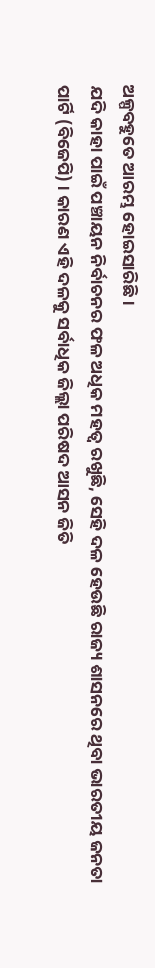ଅଳ୍ପବହୁତେ ଆରମ୍ଭ ହୋଇସାରିଛି ।
ଯଦି କାହା ପାଇଁ ପଞ୍ଚାୟନ ନିର୍ବାଚନର ଫଳ ଅଧିକ ମହତ୍ୱ ରଖୁଛି, ସେହି ଦଳ ହେଉଛି ରାଜ୍ୟ ଶାସନରେ ଥିବା ଭାରତୀୟ ଜନତା ପାର୍ଟି (ବିଜେପି) । କାରଣ ଏହି ଦଳକୁ ସର୍ବାଧିକ ଜିଲ୍ଲା ପରିଷଦ ଆସନ ଜିତି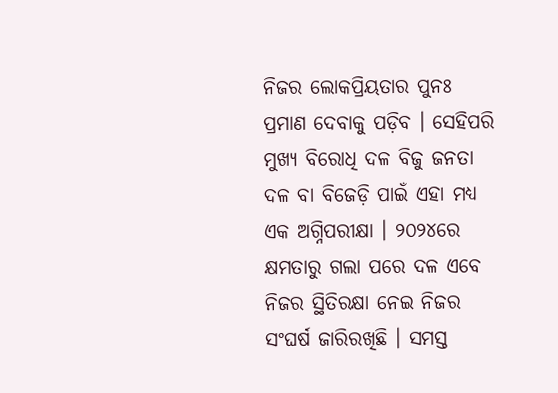ନିଜର ଲୋକପ୍ରିୟତାର ପୁନଃ ପ୍ରମାଣ ଦେବାକୁ ପଡ଼ିବ । ସେହିପରି ମୁଖ୍ୟ ବିରୋଧି ଦଳ ବିଜୁ ଜନତା ଦଳ ବା ବିଜେଡ଼ି ପାଇଁ ଏହା ମଧ୍ୟ ଏକ ଅଗ୍ନିପରୀକ୍ଷା । ୨୦୨୪ରେ କ୍ଷମତାରୁ ଗଲା ପରେ ଦଳ ଏବେ ନିଜର ସ୍ଥିତିରକ୍ଷା ନେଇ ନିଜର ସଂଘର୍ଷ ଜାରିରଖିଛି । ସମସ୍ତ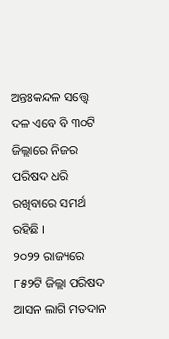ଅନ୍ତଃକନ୍ଦଳ ସତ୍ତ୍ୱେ ଦଳ ଏବେ ବି ୩୦ଟି ଜିଲ୍ଲାରେ ନିଜର ପରିଷଦ ଧରି ରଖିବାରେ ସମର୍ଥ ରହିଛି ।
୨୦୨୨ ରାଜ୍ୟରେ ୮୫୨ଟି ଜିଲ୍ଲା ପରିଷଦ ଆସନ ଲାଗି ମତଦାନ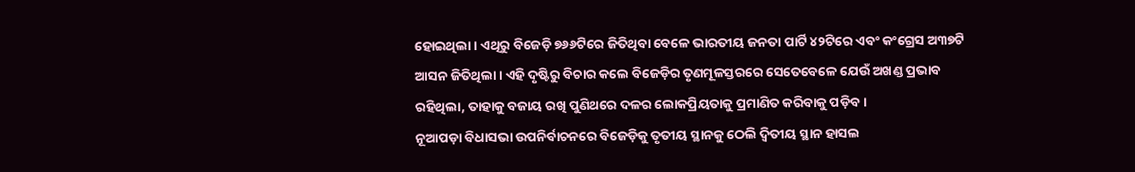ହୋଇଥିଲା । ଏଥିରୁ ବିଜେଡ଼ି ୭୬୬ଟିରେ ଜିତିଥିବା ବେଳେ ଭାରତୀୟ ଜନତା ପାର୍ଟି ୪୨ଟିରେ ଏବଂ କଂଗ୍ରେସ ଅ୩୭ଟି ଆସନ ଜିତିଥିଲା । ଏହି ଦୃଷ୍ଟିରୁ ବିଚାର କଲେ ବିଜେଡ଼ିର ତୃଣମୂଳସ୍ତରରେ ସେତେବେଳେ ଯେଉଁ ଅଖଣ୍ଡ ପ୍ରଭାବ ରହିଥିଲା, ତାହାକୁ ବଜାୟ ରଖି ପୁଣିଥରେ ଦଳର ଲୋକପ୍ରିୟତାକୁ ପ୍ରମାଣିତ କରିବାକୁ ପଡ଼ିବ ।
ନୂଆପଡ଼ା ବିଧାସଭା ଉପନିର୍ବାଚନରେ ବିଜେଡ଼ିକୁ ତୃତୀୟ ସ୍ଥାନକୁ ଠେଲି ଦ୍ୱିତୀୟ ସ୍ଥାନ ହାସଲ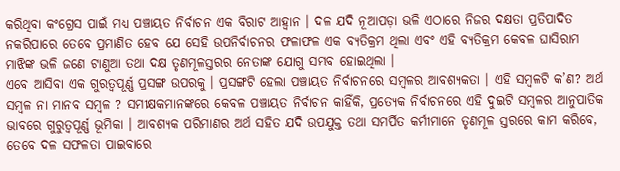କରିଥିବା କଂଗ୍ରେସ ପାଇଁ ମଧ୍ୟ ପଞ୍ଚାୟତ ନିର୍ବାଚନ ଏକ ବିରାଟ ଆହ୍ୱାନ । ଦଳ ଯଦି ନୂଆପଡ଼ା ଭଳି ଏଠାରେ ନିଜର ଦକ୍ଷତା ପ୍ରତିପାଦିତ ନକରିପାରେ ତେବେ ପ୍ରମାଣିତ ହେବ ଯେ ସେହି ଉପନିର୍ବାଚନର ଫଳାଫଳ ଏକ ବ୍ୟତିକ୍ରମ ଥିଲା ଏବଂ ଏହି ବ୍ୟତିକ୍ରମ କେବଳ ଘାସିରାମ ମାଝିଙ୍କ ଭଳି ଜଣେ ଟାଣୁଆ ତଥା ଦକ୍ଷ ତୃଣମୂଳସ୍ତରର ନେତାଙ୍କ ଯୋଗୁ ସମ୍ଭବ ହୋଇଥିଲା ।
ଏବେ ଆସିବା ଏକ ଗୁରତ୍ୱପୂର୍ଣ୍ଣ ପ୍ରସଙ୍ଗ ଉପରକୁ । ପ୍ରସଙ୍ଗଟି ହେଲା ପଞ୍ଚାୟତ ନିର୍ବାଚନରେ ସମ୍ବଳର ଆବଶ୍ୟକତା । ଏହି ସମ୍ବଳଟି କ’ଣ? ଅର୍ଥ ସମ୍ବଳ ନା ମାନବ ସମ୍ବଳ ? ସମୀକ୍ଷକମାନଙ୍କରେ କେବଳ ପଞ୍ଚାୟତ ନିର୍ବାଚନ କାହିଁକି, ପ୍ରତ୍ୟେକ ନିର୍ବାଚନରେ ଏହି ଦୁଇଟି ସମ୍ବଳର ଆନୁପାତିକ ଭାବରେ ଗୁରୁତ୍ୱପୂର୍ଣ୍ଣ ଭୂମିକା । ଆବଶ୍ୟକ ପରିମାଣର ଅର୍ଥ ସହିତ ଯଦି ଉପଯୁକ୍ତ ତଥା ସମର୍ପିତ କର୍ମୀମାନେ ତୃଣମୂଳ ସ୍ତରରେ କାମ କରିବେ, ତେବେ ଦଳ ସଫଳତା ପାଇବାରେ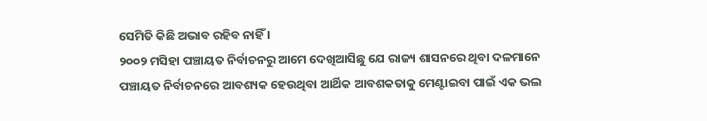ସେମିତି କିଛି ଅଭାବ ରହିବ ନାହିଁ ।
୨୦୦୨ ମସିହା ପଞ୍ଚାୟତ ନିର୍ବାଚନରୁ ଆମେ ଦେଖିଆସିଛୁ ଯେ ରାଜ୍ୟ ଶାସନରେ ଥିବା ଦଳମାନେ ପଞ୍ଚାୟତ ନିର୍ବାଚନରେ ଆବଶ୍ୟକ ହେଉଥିବା ଆର୍ଥିକ ଆବଶକତାକୁ ମେଣ୍ଟାଇବା ପାଇଁ ଏକ ଭଲ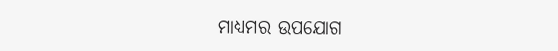ମାଧ୍ୟମର ଉପଯୋଗ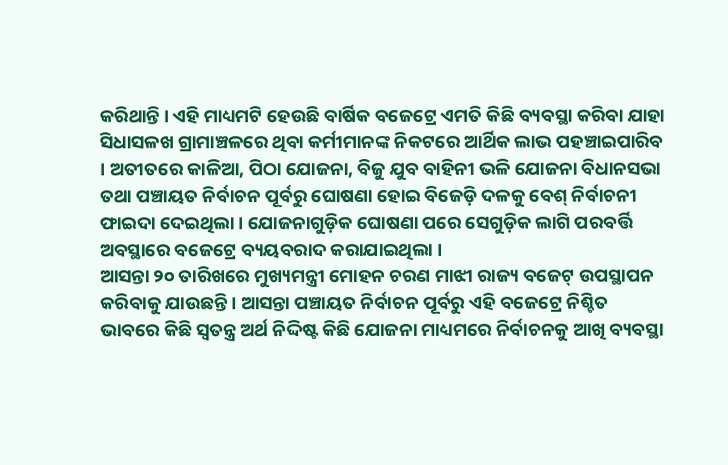କରିଥାନ୍ତି । ଏହି ମାଧ୍ୟମଟି ହେଉଛି ବାର୍ଷିକ ବଜେଟ୍ରେ ଏମତି କିଛି ବ୍ୟବସ୍ଥା କରିବା ଯାହା ସିଧାସଳଖ ଗ୍ରାମାଞ୍ଚଳରେ ଥିବା କର୍ମୀମାନଙ୍କ ନିକଟରେ ଆର୍ଥିକ ଲାଭ ପହଞ୍ଚାଇପାରିବ । ଅତୀତରେ କାଳିଆ, ପିଠା ଯୋଜନା, ବିଜୁ ଯୁବ ବାହିନୀ ଭଳି ଯୋଜନା ବିଧାନସଭା ତଥା ପଞ୍ଚାୟତ ନିର୍ବାଚନ ପୂର୍ବରୁ ଘୋଷଣା ହୋଇ ବିଜେଡ଼ି ଦଳକୁ ବେଶ୍ ନିର୍ବାଚନୀ ଫାଇଦା ଦେଇଥିଲା । ଯୋଜନାଗୁଡ଼ିକ ଘୋଷଣା ପରେ ସେଗୁଡ଼ିକ ଲାଗି ପରବର୍ତ୍ତି ଅବସ୍ଥାରେ ବଜେଟ୍ରେ ବ୍ୟୟବରାଦ କରାଯାଇଥିଲା ।
ଆସନ୍ତା ୨୦ ତାରିଖରେ ମୁଖ୍ୟମନ୍ତ୍ରୀ ମୋହନ ଚରଣ ମାଝୀ ରାଜ୍ୟ ବଜେଟ୍ ଉପସ୍ଥାପନ କରିବାକୁ ଯାଉଛନ୍ତି । ଆସନ୍ତା ପଞ୍ଚାୟତ ନିର୍ବାଚନ ପୂର୍ବରୁ ଏହି ବଜେଟ୍ରେ ନିଶ୍ଚିତ ଭାବରେ କିଛି ସ୍ୱତନ୍ତ୍ର ଅର୍ଥ ନିଦ୍ଦିଷ୍ଟ କିଛି ଯୋଜନା ମାଧ୍ୟମରେ ନିର୍ବାଚନକୁ ଆଖି ବ୍ୟବସ୍ଥା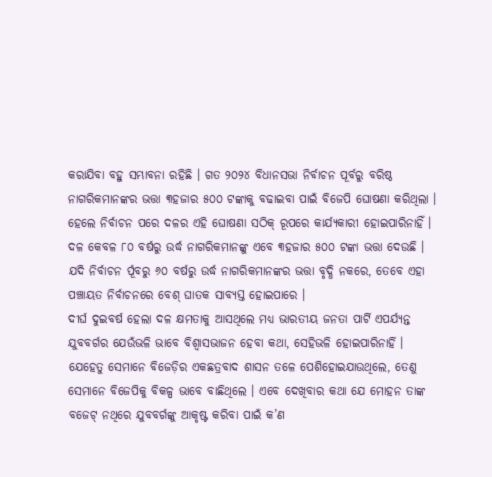କରାଯିବା ବହୁ ସମ୍ଭାବନା ରହିଛି । ଗତ ୨୦୨୪ ବିଧାନସଭା ନିର୍ବାଚନ ପୂର୍ବରୁ ବରିଷ୍ଠ ନାଗରିକମାନଙ୍କର ଭତ୍ତା ୩ହଜାର ୫୦୦ ଟଙ୍କାକୁ ବଢାଇବା ପାଇଁ ବିଜେପି ଘୋଷଣା କରିଥିଲା । ହେଲେ ନିର୍ବାଚନ ପରେ ଦଳର ଏହି ଘୋଷଣା ସଠିକ୍ ରୂପରେ କାର୍ଯ୍ୟକାରୀ ହୋଇପାରିନାହିଁ । ଦଳ କେବଳ ୮୦ ବର୍ଷରୁ ଉର୍ଦ୍ଧ ନାଗରିକମାନଙ୍କୁ ଏବେ ୩ହଜାର ୫୦୦ ଟଙ୍କା ଭତ୍ତା ଦେଉଛି । ଯଦି ନିର୍ବାଚନ ର୍ପୂବରୁ ୬୦ ବର୍ଷରୁ ଉର୍ଦ୍ଧ ନାଗରିକମାନଙ୍କର ଭତ୍ତା ବୃଦ୍ଧି ନକରେ, ତେବେ ଏହା ପଞ୍ଚାୟତ ନିର୍ବାଚନରେ ବେଶ୍ ଘାତକ ସାବ୍ୟସ୍ତ ହୋଇପାରେ ।
ଦୀର୍ଘ ଦୁଇବର୍ଷ ହେଲା ଦଳ କ୍ଷମତାକୁ ଆସଥିଲେ ମଧ୍ୟ ଭାରତୀୟ ଜନତା ପାର୍ଟି ଏପର୍ଯ୍ୟନ୍ତ ଯୁବବର୍ଗର ଯେଉଁଭଳି ଭାବେ ବିଶ୍ୱାସଭାଜନ ହେବା କଥା, ସେହିଭଳି ହୋଇପାରିନାର୍ହି । ଯେହେତୁ ସେମାନେ ବିଜେଡ଼ିର ଏକଛତ୍ରବାଦ ଶାସନ ତଳେ ପେଶିହୋଇଯାଉଥିଲେ, ତେଣୁ ସେମାନେ ବିଜେପିକୁ ବିକଳ୍ପ ଭାବେ ବାଛିଥିଲେ । ଏବେ ଦେଖିବାର କଥା ଯେ ମୋହନ ତାଙ୍କ ବଜେଟ୍ ନଥିରେ ଯୁବବର୍ଗଙ୍କୁ ଆକୃଷ୍ଟ କରିବା ପାଇଁ କ’ଣ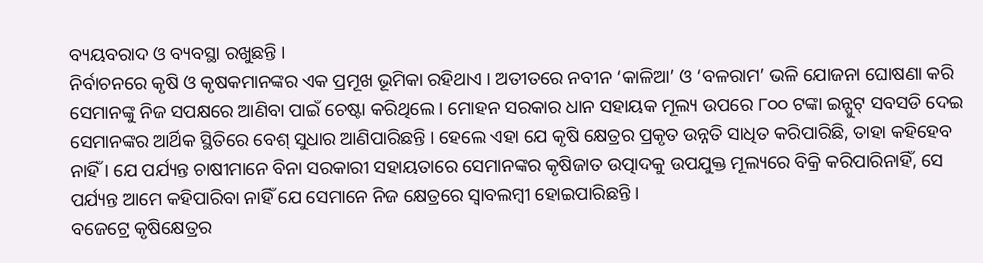ବ୍ୟୟବରାଦ ଓ ବ୍ୟବସ୍ଥା ରଖୁଛନ୍ତି ।
ନିର୍ବାଚନରେ କୃଷି ଓ କୃଷକମାନଙ୍କର ଏକ ପ୍ରମୂଖ ଭୂମିକା ରହିଥାଏ । ଅତୀତରେ ନବୀନ ‘କାଳିଆ’ ଓ ‘ବଳରାମ’ ଭଳି ଯୋଜନା ଘୋଷଣା କରି ସେମାନଙ୍କୁ ନିଜ ସପକ୍ଷରେ ଆଣିବା ପାଇଁ ଚେଷ୍ଟା କରିଥିଲେ । ମୋହନ ସରକାର ଧାନ ସହାୟକ ମୂଲ୍ୟ ଉପରେ ୮୦୦ ଟଙ୍କା ଇନ୍ପୁଟ୍ ସବସଡି ଦେଇ ସେମାନଙ୍କର ଆର୍ଥିକ ସ୍ଥିତିରେ ବେଶ୍ ସୁଧାର ଆଣିପାରିଛନ୍ତି । ହେଲେ ଏହା ଯେ କୃଷି କ୍ଷେତ୍ରର ପ୍ରକୃତ ଉନ୍ନତି ସାଧିତ କରିପାରିଛି, ତାହା କହିହେବ ନାହିଁ । ଯେ ପର୍ଯ୍ୟନ୍ତ ଚାଷୀମାନେ ବିନା ସରକାରୀ ସହାୟତାରେ ସେମାନଙ୍କର କୃଷିଜାତ ଉତ୍ପାଦକୁ ଉପଯୁକ୍ତ ମୂଲ୍ୟରେ ବିକ୍ରି କରିପାରିନାହିଁ, ସେ ପର୍ଯ୍ୟନ୍ତ ଆମେ କହିପାରିବା ନାହିଁ ଯେ ସେମାନେ ନିଜ କ୍ଷେତ୍ରରେ ସ୍ୱାବଲମ୍ବୀ ହୋଇପାରିଛନ୍ତି ।
ବଜେଟ୍ରେ କୃଷିକ୍ଷେତ୍ରର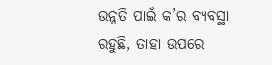ଉନ୍ନତି ପାଇଁ କ’ର ବ୍ୟବସ୍ଥା ରହୁଛି, ତାହା ଉପରେ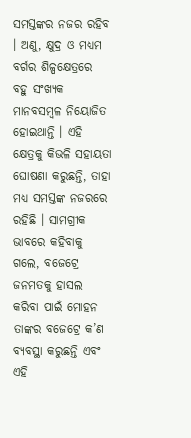ସମସ୍ତଙ୍କର ନଜର ରହିବ । ଅଣୁ, କ୍ଷୁଦ୍ର ଓ ମଧ୍ୟମ ବର୍ଗର ଶିଳ୍ପକ୍ଷେତ୍ରରେ ବହୁ ସଂଖ୍ୟକ ମାନବସମ୍ବଳ ନିୟୋଜିତ ହୋଇଥାନ୍ତି । ଏହି କ୍ଷେତ୍ରକୁ କିଭଳି ସହାୟତା ଘୋଷଣା କରୁଛନ୍ତି, ତାହା ମଧ୍ୟ ସମସ୍ତଙ୍କ ନଜରରେ ରହିଛି । ସାମଗ୍ରୀକ ଭାବରେ କହିବାକୁ ଗଲେ, ବଜେଟ୍ରେ ଜନମତକୁ ହାସଲ କରିବା ପାଇଁ ମୋହନ ତାଙ୍କର ବଜେଟ୍ରେ କ’ଣ ବ୍ୟବସ୍ଥା କରୁଛନ୍ତି ଏବଂ ଏହି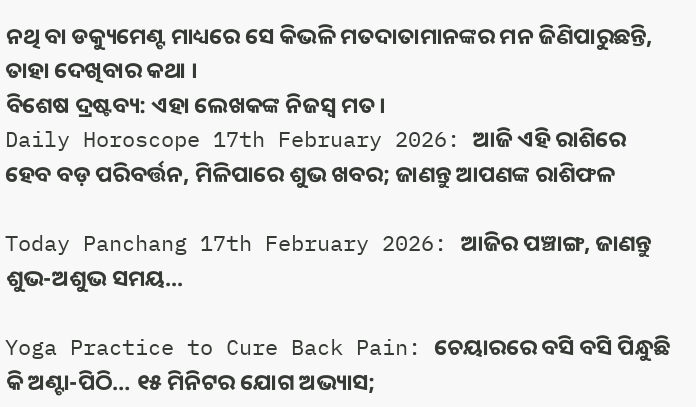ନଥି ବା ଡକ୍ୟୁମେଣ୍ଟ ମାଧ୍ୟରେ ସେ କିଭଳି ମତଦାତାମାନଙ୍କର ମନ ଜିଣିପାରୁଛନ୍ତି, ତାହା ଦେଖିବାର କଥା ।
ବିଶେଷ ଦ୍ରଷ୍ଟବ୍ୟ: ଏହା ଲେଖକଙ୍କ ନିଜସ୍ବ ମତ।
Daily Horoscope 17th February 2026: ଆଜି ଏହି ରାଶିରେ ହେବ ବଡ଼ ପରିବର୍ତ୍ତନ, ମିଳିପାରେ ଶୁଭ ଖବର; ଜାଣନ୍ତୁ ଆପଣଙ୍କ ରାଶିଫଳ

Today Panchang 17th February 2026: ଆଜିର ପଞ୍ଚାଙ୍ଗ, ଜାଣନ୍ତୁ ଶୁଭ-ଅଶୁଭ ସମୟ...

Yoga Practice to Cure Back Pain: ଚେୟାରରେ ବସି ବସି ପିନ୍ଧୁଛି କି ଅଣ୍ଟା-ପିଠି… ୧୫ ମିନିଟର ଯୋଗ ଅଭ୍ୟାସ;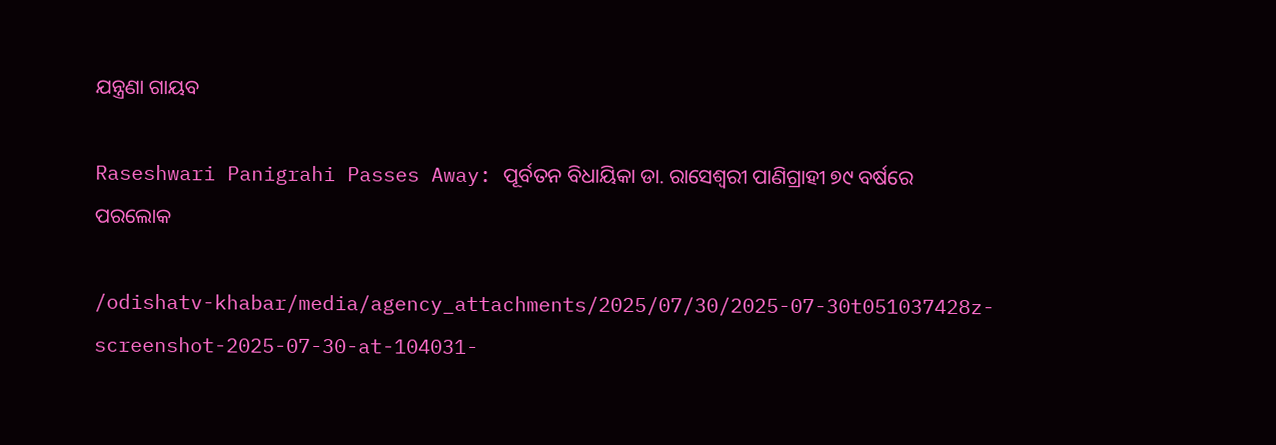ଯନ୍ତ୍ରଣା ଗାୟବ

Raseshwari Panigrahi Passes Away: ପୂର୍ବତନ ବିଧାୟିକା ଡା. ରାସେଶ୍ବରୀ ପାଣିଗ୍ରାହୀ ୭୯ ବର୍ଷରେ ପରଲୋକ

/odishatv-khabar/media/agency_attachments/2025/07/30/2025-07-30t051037428z-screenshot-2025-07-30-at-104031-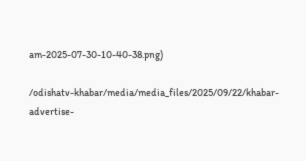am-2025-07-30-10-40-38.png)

/odishatv-khabar/media/media_files/2025/09/22/khabar-advertise-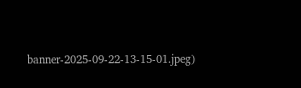banner-2025-09-22-13-15-01.jpeg)